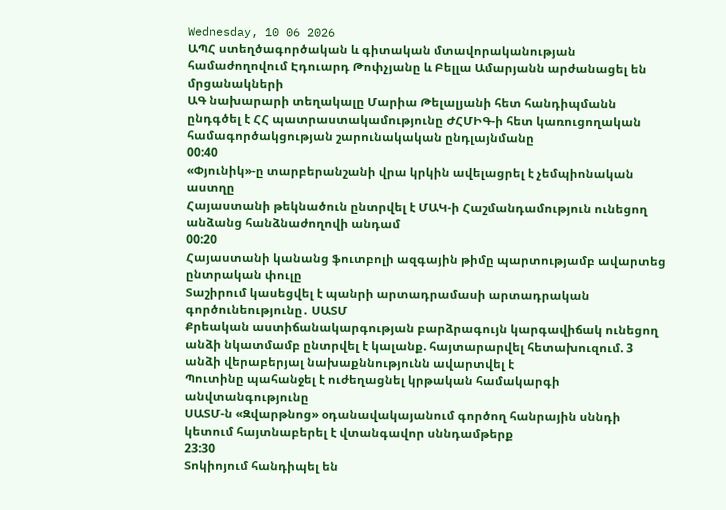Wednesday, 10 06 2026
ԱՊՀ ստեղծագործական և գիտական մտավորականության համաժողովում Էդուարդ Թոփչյանը և Բելլա Ամարյանն արժանացել են մրցանակների
ԱԳ նախարարի տեղակալը Մարիա Թելալյանի հետ հանդիպմանն ընդգծել է ՀՀ պատրաստակամությունը ԺՀՄԻԳ-ի հետ կառուցողական համագործակցության շարունակական ընդլայնմանը
00:40
«Փյունիկ»-ը տարբերանշանի վրա կրկին ավելացրել է չեմպիոնական աստղը
Հայաստանի թեկնածուն ընտրվել է ՄԱԿ-ի Հաշմանդամություն ունեցող անձանց հանձնաժողովի անդամ
00:20
Հայաստանի կանանց ֆուտբոլի ազգային թիմը պարտությամբ ավարտեց ընտրական փուլը
Տաշիրում կասեցվել է պանրի արտադրամասի արտադրական գործունեությունը․ ՍԱՏՄ
Քրեական աստիճանակարգության բարձրագույն կարգավիճակ ունեցող անձի նկատմամբ ընտրվել է կալանք. հայտարարվել հետախուզում. 3 անձի վերաբերյալ նախաքննությունն ավարտվել է
Պուտինը պահանջել է ուժեղացնել կրթական համակարգի անվտանգությունը
ՍԱՏՄ-ն «Զվարթնոց» օդանավակայանում գործող հանրային սննդի կետում հայտնաբերել է վտանգավոր սննդամթերք
23:30
Տոկիոյում հանդիպել են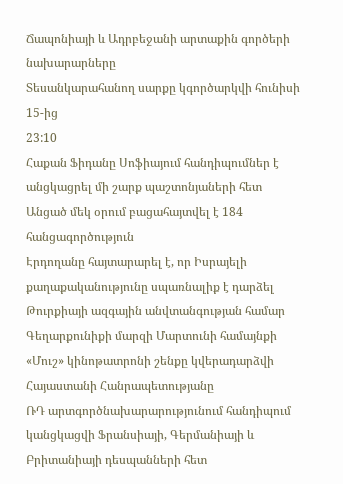Ճապոնիայի և Ադրբեջանի արտաքին գործերի նախարարները
Տեսանկարահանող սարքը կգործարկվի հունիսի 15-ից
23:10
Հաքան Ֆիդանը Սոֆիայում հանդիպումներ է անցկացրել մի շարք պաշտոնյաների հետ
Անցած մեկ օրում բացահայտվել է 184 հանցագործություն
Էրդողանը հայտարարել է, որ Իսրայելի քաղաքականությունը սպառնալիք է դարձել Թուրքիայի ազգային անվտանգության համար
Գեղարքունիքի մարզի Մարտունի համայնքի «Մուշ» կինոթատրոնի շենքը կվերադարձվի Հայաստանի Հանրապետությանը
ՌԴ արտգործնախարարությունում հանդիպում կանցկացվի Ֆրանսիայի, Գերմանիայի և Բրիտանիայի դեսպանների հետ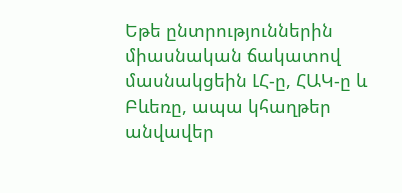Եթե ընտրություններին միասնական ճակատով մասնակցեին ԼՀ-ը, ՀԱԿ-ը և Բևեռը, ապա կհաղթեր անվավեր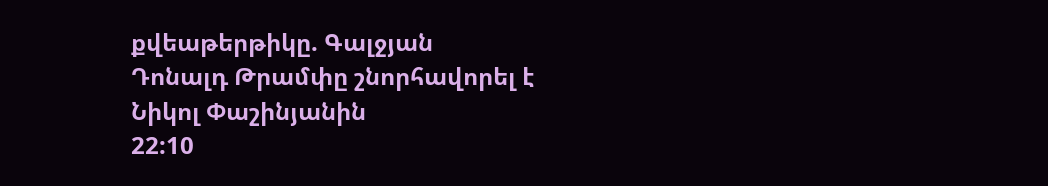քվեաթերթիկը. Գալջյան
Դոնալդ Թրամփը շնորհավորել է Նիկոլ Փաշինյանին
22:10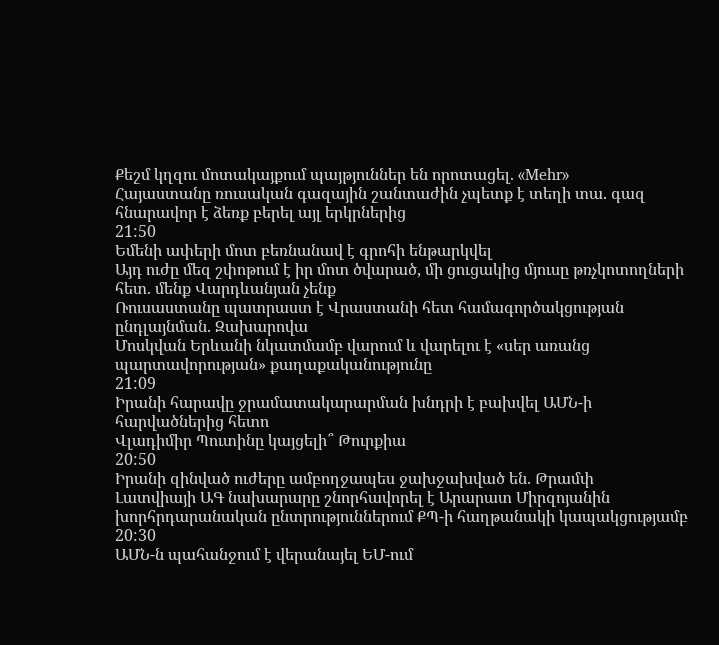Քեշմ կղզու մոտակայքում պայթյուններ են որոտացել. «Mehr»
Հայաստանը ռուսական գազային շանտաժին չպետք է տեղի տա. գազ հնարավոր է ձեռք բերել այլ երկրներից
21:50
Եմենի ափերի մոտ բեռնանավ է գրոհի ենթարկվել
Այդ ուժը մեզ շփոթում է իր մոտ ծվարած, մի ցուցակից մյուսը թռչկոտողների հետ. մենք Վարդևանյան չենք
Ռուսաստանը պատրաստ է Վրաստանի հետ համագործակցության ընդլայնման. Զախարովա
Մոսկվան Երևանի նկատմամբ վարում և վարելու է «սեր առանց պարտավորության» քաղաքականությունը
21:09
Իրանի հարավը ջրամատակարարման խնդրի է բախվել ԱՄՆ-ի հարվածներից հետո
Վլադիմիր Պուտինը կայցելի՞ Թուրքիա
20:50
Իրանի զինված ուժերը ամբողջապես ջախջախված են. Թրամփ
Լատվիայի ԱԳ նախարարը շնորհավորել է Արարատ Միրզոյանին խորհրդարանական ընտրություններում ՔՊ-ի հաղթանակի կապակցությամբ
20:30
ԱՄՆ-ն պահանջում է վերանայել ԵՄ-ում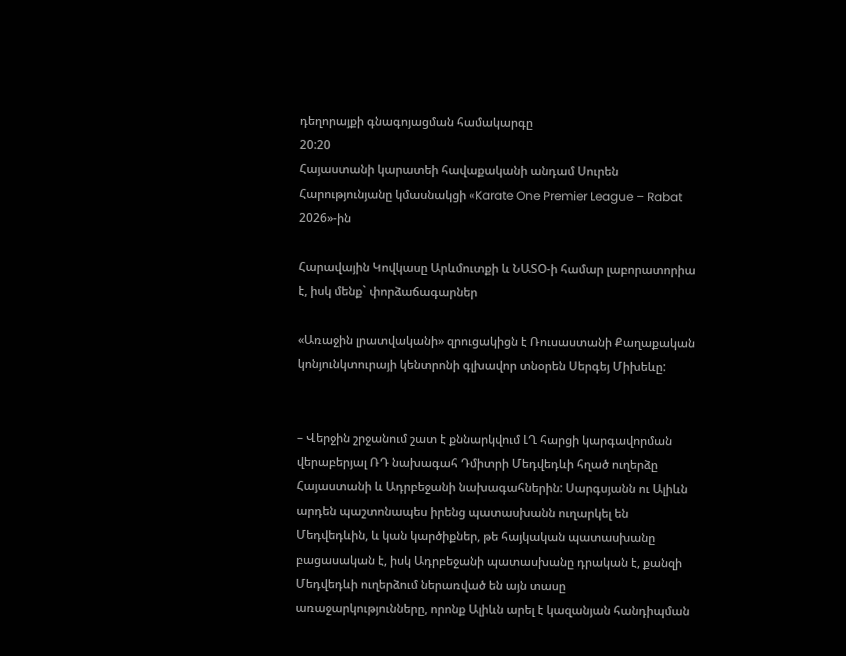դեղորայքի գնագոյացման համակարգը
20:20
Հայաստանի կարատեի հավաքականի անդամ Սուրեն Հարությունյանը կմասնակցի «Karate One Premier League – Rabat 2026»-ին

Հարավային Կովկասը Արևմուտքի և ՆԱՏՕ-ի համար լաբորատորիա է, իսկ մենք` փորձաճագարներ

«Առաջին լրատվականի» զրուցակիցն է Ռուսաստանի Քաղաքական կոնյունկտուրայի կենտրոնի գլխավոր տնօրեն Սերգեյ Միխեևը:


– Վերջին շրջանում շատ է քննարկվում ԼՂ հարցի կարգավորման վերաբերյալ ՌԴ նախագահ Դմիտրի Մեդվեդևի հղած ուղերձը Հայաստանի և Ադրբեջանի նախագահներին: Սարգսյանն ու Ալիևն արդեն պաշտոնապես իրենց պատասխանն ուղարկել են Մեդվեդևին, և կան կարծիքներ, թե հայկական պատասխանը բացասական է, իսկ Ադրբեջանի պատասխանը դրական է, քանզի Մեդվեդևի ուղերձում ներառված են այն տասը առաջարկությունները, որոնք Ալիևն արել է կազանյան հանդիպման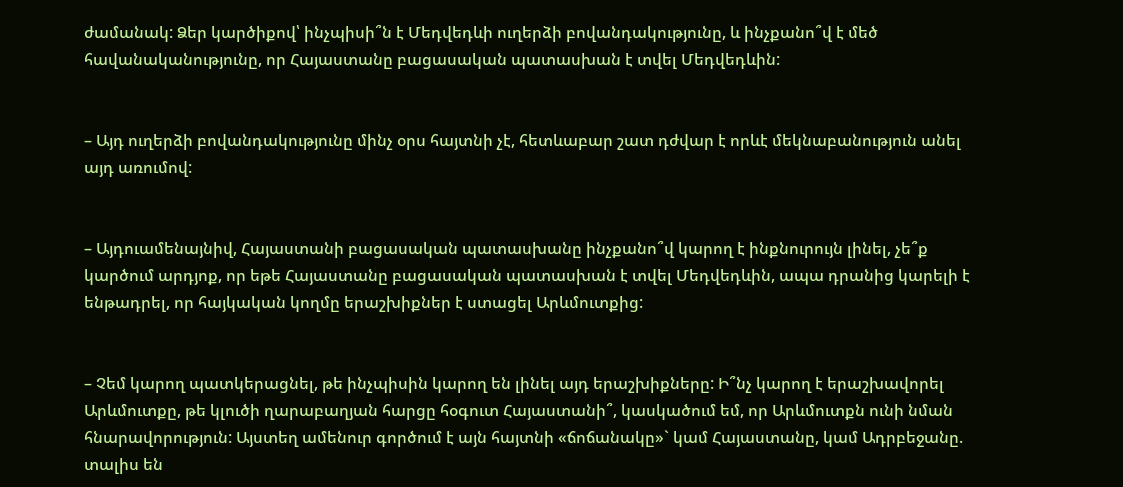ժամանակ: Ձեր կարծիքով՝ ինչպիսի՞ն է Մեդվեդևի ուղերձի բովանդակությունը, և ինչքանո՞վ է մեծ հավանականությունը, որ Հայաստանը բացասական պատասխան է տվել Մեդվեդևին:


– Այդ ուղերձի բովանդակությունը մինչ օրս հայտնի չէ, հետևաբար շատ դժվար է որևէ մեկնաբանություն անել այդ առումով:


– Այդուամենայնիվ, Հայաստանի բացասական պատասխանը ինչքանո՞վ կարող է ինքնուրույն լինել, չե՞ք կարծում արդյոք, որ եթե Հայաստանը բացասական պատասխան է տվել Մեդվեդևին, ապա դրանից կարելի է ենթադրել, որ հայկական կողմը երաշխիքներ է ստացել Արևմուտքից:


– Չեմ կարող պատկերացնել, թե ինչպիսին կարող են լինել այդ երաշխիքները: Ի՞նչ կարող է երաշխավորել Արևմուտքը, թե կլուծի ղարաբաղյան հարցը հօգուտ Հայաստանի՞, կասկածում եմ, որ Արևմուտքն ունի նման հնարավորություն: Այստեղ ամենուր գործում է այն հայտնի «ճոճանակը»` կամ Հայաստանը, կամ Ադրբեջանը. տալիս են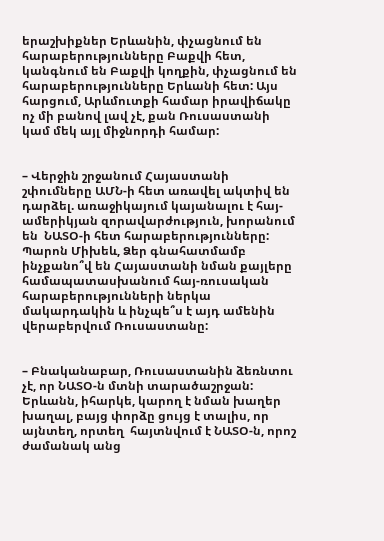երաշխիքներ Երևանին, փչացնում են հարաբերությունները Բաքվի հետ, կանգնում են Բաքվի կողքին, փչացնում են հարաբերությունները Երևանի հետ: Այս հարցում, Արևմուտքի համար իրավիճակը ոչ մի բանով լավ չէ, քան Ռուսաստանի կամ մեկ այլ միջնորդի համար:


– Վերջին շրջանում Հայաստանի շփումները ԱՄՆ-ի հետ առավել ակտիվ են դարձել. առաջիկայում կայանալու է հայ-ամերիկյան զորավարժություն, խորանում են  ՆԱՏՕ-ի հետ հարաբերությունները: Պարոն Միխեև, Ձեր գնահատմամբ ինչքանո՞վ են Հայաստանի նման քայլերը համապատասխանում հայ-ռուսական հարաբերությունների ներկա մակարդակին և ինչպե՞ս է այդ ամենին վերաբերվում Ռուսաստանը:


– Բնականաբար, Ռուսաստանին ձեռնտու չէ, որ ՆԱՏՕ-ն մտնի տարածաշրջան: Երևանն, իհարկե, կարող է նման խաղեր խաղալ, բայց փորձը ցույց է տալիս, որ այնտեղ, որտեղ  հայտնվում է ՆԱՏՕ-ն, որոշ ժամանակ անց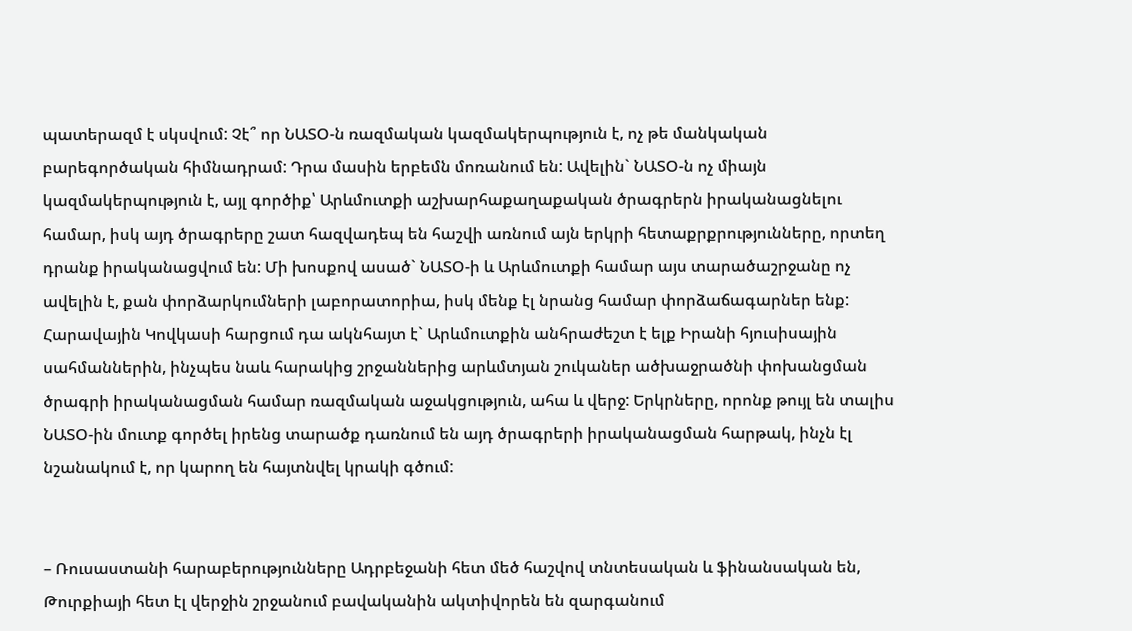պատերազմ է սկսվում: Չէ՞ որ ՆԱՏՕ-ն ռազմական կազմակերպություն է, ոչ թե մանկական բարեգործական հիմնադրամ: Դրա մասին երբեմն մոռանում են: Ավելին` ՆԱՏՕ-ն ոչ միայն կազմակերպություն է, այլ գործիք՝ Արևմուտքի աշխարհաքաղաքական ծրագրերն իրականացնելու համար, իսկ այդ ծրագրերը շատ հազվադեպ են հաշվի առնում այն երկրի հետաքրքրությունները, որտեղ դրանք իրականացվում են: Մի խոսքով ասած` ՆԱՏՕ-ի և Արևմուտքի համար այս տարածաշրջանը ոչ ավելին է, քան փորձարկումների լաբորատորիա, իսկ մենք էլ նրանց համար փորձաճագարներ ենք: Հարավային Կովկասի հարցում դա ակնհայտ է` Արևմուտքին անհրաժեշտ է ելք Իրանի հյուսիսային սահմաններին, ինչպես նաև հարակից շրջաններից արևմտյան շուկաներ ածխաջրածնի փոխանցման ծրագրի իրականացման համար ռազմական աջակցություն, ահա և վերջ: Երկրները, որոնք թույլ են տալիս ՆԱՏՕ-ին մուտք գործել իրենց տարածք դառնում են այդ ծրագրերի իրականացման հարթակ, ինչն էլ նշանակում է, որ կարող են հայտնվել կրակի գծում:


– Ռուսաստանի հարաբերությունները Ադրբեջանի հետ մեծ հաշվով տնտեսական և ֆինանսական են, Թուրքիայի հետ էլ վերջին շրջանում բավականին ակտիվորեն են զարգանում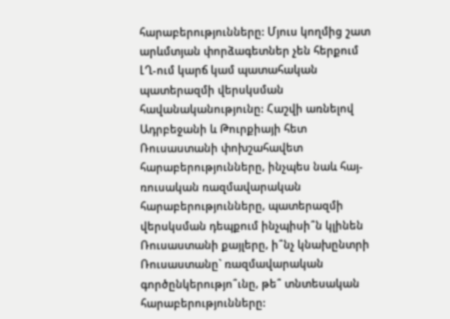հարաբերությունները: Մյուս կողմից շատ արևմտյան փորձագետներ չեն հերքում ԼՂ-ում կարճ կամ պատահական պատերազմի վերսկսման հավանականությունը: Հաշվի առնելով Ադրբեջանի և Թուրքիայի հետ Ռուսաստանի փոխշահավետ հարաբերությունները, ինչպես նաև հայ-ռուսական ռազմավարական հարաբերությունները, պատերազմի վերսկսման դեպքում ինչպիսի՞ն կլինեն Ռուսաստանի քայլերը, ի՞նչ կնախընտրի Ռուսաստանը` ռազմավարական գործընկերությո՞ւնը, թե՞ տնտեսական հարաբերությունները: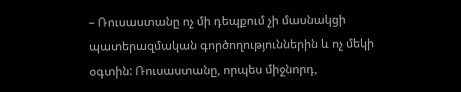– Ռուսաստանը ոչ մի դեպքում չի մասնակցի պատերազմական գործողություններին և ոչ մեկի օգտին: Ռուսաստանը, որպես միջնորդ,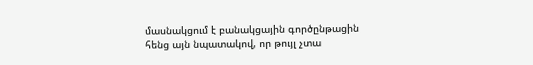մասնակցում է բանակցային գործընթացին հենց այն նպատակով, որ թույլ չտա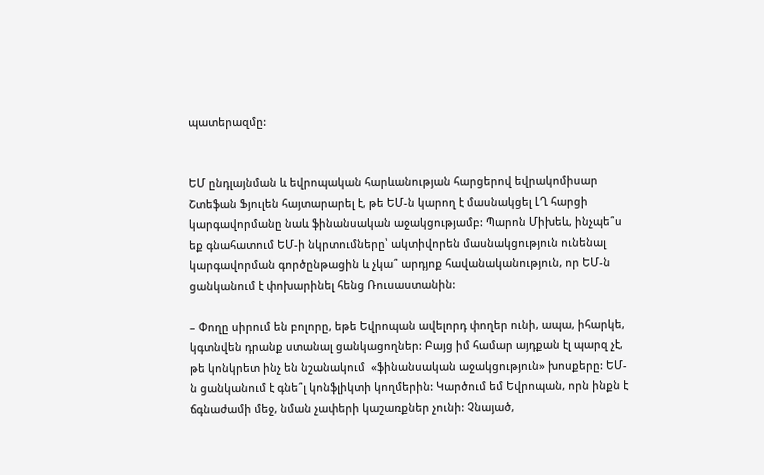պատերազմը:


ԵՄ ընդլայնման և եվրոպական հարևանության հարցերով եվրակոմիսար Շտեֆան Ֆյուլեն հայտարարել է, թե ԵՄ-ն կարող է մասնակցել ԼՂ հարցի կարգավորմանը նաև ֆինանսական աջակցությամբ: Պարոն Միխեև, ինչպե՞ս եք գնահատում ԵՄ-ի նկրտումները՝ ակտիվորեն մասնակցություն ունենալ կարգավորման գործընթացին և չկա՞ արդյոք հավանականություն, որ ԵՄ-ն ցանկանում է փոխարինել հենց Ռուսաստանին:

– Փողը սիրում են բոլորը, եթե Եվրոպան ավելորդ փողեր ունի, ապա, իհարկե, կգտնվեն դրանք ստանալ ցանկացողներ: Բայց իմ համար այդքան էլ պարզ չէ, թե կոնկրետ ինչ են նշանակում  «ֆինանսական աջակցություն» խոսքերը: ԵՄ-ն ցանկանում է գնե՞լ կոնֆլիկտի կողմերին: Կարծում եմ Եվրոպան, որն ինքն է ճգնաժամի մեջ, նման չափերի կաշառքներ չունի: Չնայած,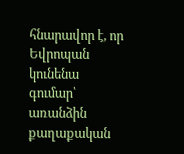հնարավոր է, որ Եվրոպան կունենա գումար՝ առանձին քաղաքական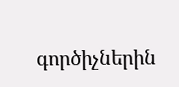գործիչներին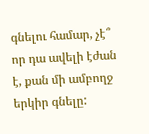գնելու համար, չէ՞ որ դա ավելի էժան է, քան մի ամբողջ երկիր գնելը: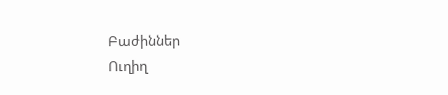Բաժիններ
Ուղիղ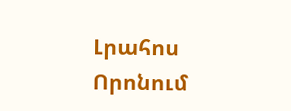Լրահոս
Որոնում